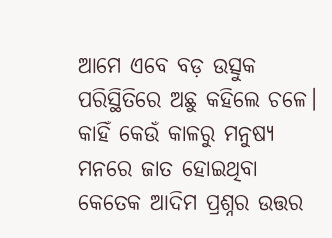ଆମେ ଏବେ ବଡ଼ ଉତ୍ସୁକ ପରିସ୍ଥିତିରେ ଅଛୁ କହିଲେ ଚଳେ। କାହିଁ କେଉଁ କାଳରୁ ମନୁଷ୍ୟ ମନରେ ଜାତ ହୋଇଥିବା କେତେକ ଆଦିମ ପ୍ରଶ୍ନର ଉତ୍ତର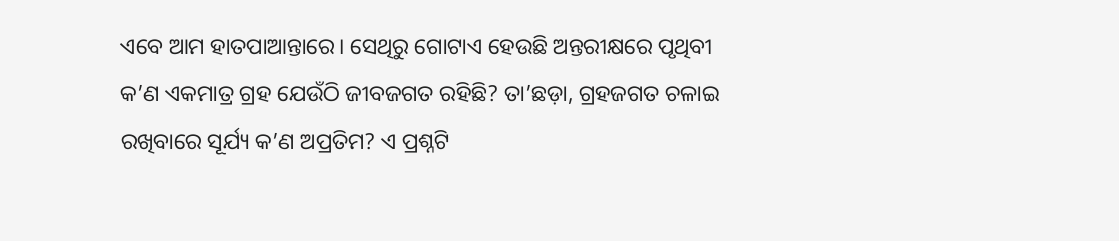ଏବେ ଆମ ହାତପାଆନ୍ତାରେ। ସେଥିରୁ ଗୋଟାଏ ହେଉଛି ଅନ୍ତରୀକ୍ଷରେ ପୃଥିବୀ କ’ଣ ଏକମାତ୍ର ଗ୍ରହ ଯେଉଁଠି ଜୀବଜଗତ ରହିଛି? ତା’ଛଡ଼ା, ଗ୍ରହଜଗତ ଚଳାଇ ରଖିବାରେ ସୂର୍ଯ୍ୟ କ’ଣ ଅପ୍ରତିମ? ଏ ପ୍ରଶ୍ନଟି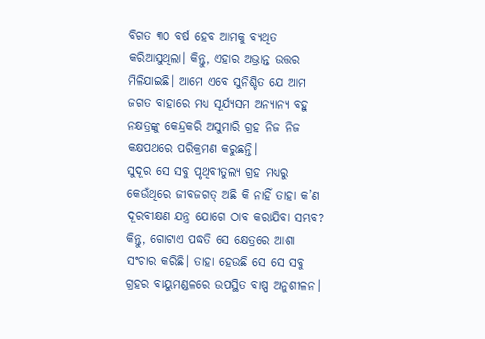ବିଗତ ୩୦ ବର୍ଷ ହେବ ଆମକୁ ବ୍ୟଥିତ କରିଆସୁଥିଲା। କିନ୍ତୁ, ଏହାର ଅଭ୍ରାନ୍ତ ଉତ୍ତର ମିଳିଯାଇଛି। ଆମେ ଏବେ ସୁନିଶ୍ଚିତ ଯେ ଆମ ଜଗତ ବାହାରେ ମଧ୍ୟ ସୂର୍ଯ୍ୟସମ ଅନ୍ୟାନ୍ୟ ବହୁ ନକ୍ଷତ୍ରଙ୍କୁ କେନ୍ଦ୍ରକରି ଅସୁମାରି ଗ୍ରହ ନିଜ ନିଜ କକ୍ଷପଥରେ ପରିକ୍ରମଣ କରୁଛନ୍ତି।
ସୁଦୂର ସେ ସବୁ ପୃଥିବୀତୁଲ୍ୟ ଗ୍ରହ ମଧ୍ୟରୁ କେଉଁଥିରେ ଜୀବଜଗତ୍‌ ଅଛି କି ନାହିଁ ତାହା କ’ଣ ଦୂରବୀକ୍ଷଣ ଯନ୍ତ୍ର ଯୋଗେ ଠାବ କରାଯିବା ସମ୍ଭବ? କିନ୍ତୁ, ଗୋଟାଏ ପଦ୍ଧତି ସେ କ୍ଷେତ୍ରରେ ଆଶା ସଂଚାର କରିଛି। ତାହା ହେଉଛି ସେ ସେ ସବୁ ଗ୍ରହର ବାୟୁମଣ୍ଡଳରେ ଉପସ୍ଥିତ ବାଷ୍ପ ଅନୁଶୀଳନ।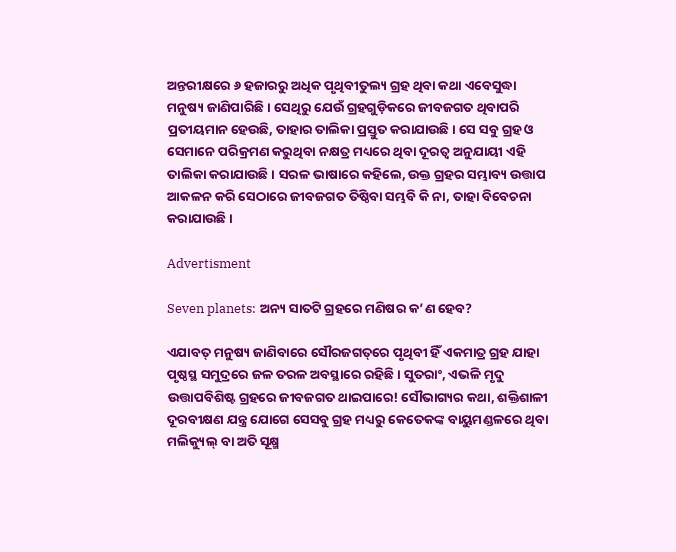ଅନ୍ତରୀକ୍ଷରେ ୬ ହଜାରରୁ ଅଧିକ ପୃଥିବୀତୁଲ୍ୟ ଗ୍ରହ ଥିବା କଥା ଏବେସୁଦ୍ଧା ମନୁଷ୍ୟ ଜାଣିପାରିଛି। ସେଥିରୁ ଯେଉଁ ଗ୍ରହଗୁଡ଼ିକରେ ଜୀବଜଗତ ଥିବାପରି ପ୍ରତୀୟମାନ ହେଉଛି, ତାହାର ତାଲିକା ପ୍ରସ୍ତୁତ କରାଯାଉଛି। ସେ ସବୁ ଗ୍ରହ ଓ ସେମାନେ ପରିକ୍ରମଣ କରୁଥିବା ନକ୍ଷତ୍ର ମଧ୍ୟରେ ଥିବା ଦୂରତ୍ବ ଅନୁଯାୟୀ ଏହି ତାଲିକା କରାଯାଉଛି। ସରଳ ଭାଷାରେ କହିଲେ, ଉକ୍ତ ଗ୍ରହର ସମ୍ଭାବ୍ୟ ଉତ୍ତାପ ଆକଳନ କରି ସେଠାରେ ଜୀବଜଗତ ତିଷ୍ଠିବା ସମ୍ଭବି କି ନା, ତାହା ବିବେଚନା କରାଯାଉଛି।

Advertisment

Seven planets: ଅନ୍ୟ ସାତଟି ଗ୍ରହରେ ମଣିଷର କ’ଣ ହେବ?

ଏଯାବତ୍‌ ମନୁଷ୍ୟ ଜାଣିବାରେ ସୌରଜଗତ୍‌ରେ ପୃଥିବୀ ହିଁ ଏକମାତ୍ର ଗ୍ରହ ଯାହା ପୃଷ୍ଠସ୍ଥ ସମୁଦ୍ରରେ ଜଳ ତରଳ ଅବସ୍ଥାରେ ରହିଛି। ସୁତରାଂ, ଏଭଳି ମୃଦୁ ଉତ୍ତାପବିଶିଷ୍ଟ ଗ୍ରହରେ ଜୀବଜଗତ ଥାଇପାରେ! ସୌଭାଗ୍ୟର କଥା, ଶକ୍ତିଶାଳୀ ଦୂରବୀକ୍ଷଣ ଯନ୍ତ୍ର ଯୋଗେ ସେସବୁ ଗ୍ରହ ମଧ୍ୟରୁ କେତେକଙ୍କ ବାୟୁମଣ୍ଡଳରେ ଥିବା ମଲିକ୍ୟୁଲ୍‌ ବା ଅତି ସୂକ୍ଷ୍ମ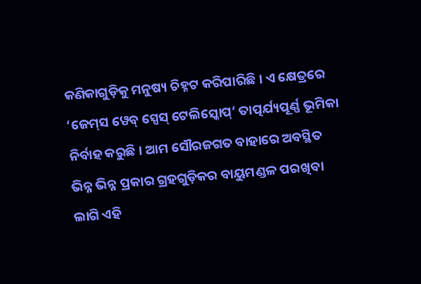କଣିକାଗୁଡ଼ିକୁ ମନୁଷ୍ୟ ଚିହ୍ନଟ କରିପାରିଛି। ଏ କ୍ଷେତ୍ରରେ ‘ଜେମ୍‌ସ ୱେବ୍‌ ସ୍ପେସ୍‌ ଟେଲିସ୍କୋପ୍‌’ ତାତ୍ପର୍ଯ୍ୟପୂର୍ଣ୍ଣ ଭୂମିକା ନିର୍ବାହ କରୁଛି। ଆମ ସୌରଜଗତ ବାହାରେ ଅବସ୍ଥିତ ଭିନ୍ନ ଭିନ୍ନ ପ୍ରକାର ଗ୍ରହଗୁଡ଼ିକର ବାୟୁମଣ୍ଡଳ ପରଖିବା ଲାଗି ଏହି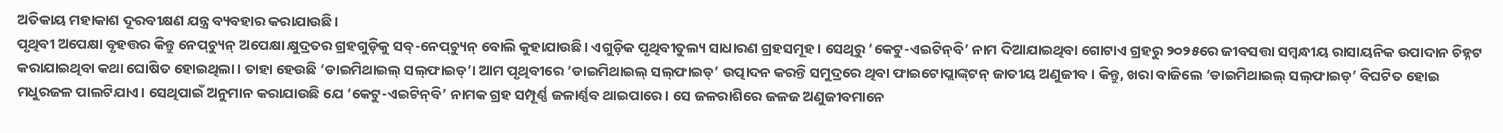ଅତିକାୟ ମହାକାଶ ଦୂରବୀକ୍ଷଣ ଯନ୍ତ୍ର ବ୍ୟବହାର କରାଯାଉଛି।
ପୃଥିବୀ ଅପେକ୍ଷା ବୃହତ୍ତର କିନ୍ତୁ ନେପ୍‌ଚ୍ୟୁନ୍‌ ଅପେକ୍ଷା କ୍ଷୁଦ୍ରତର ଗ୍ରହଗୁଡ଼ିକୁ ସବ୍‌-ନେପ୍‌ଚ୍ୟୁନ୍‌ ବୋଲି କୁହାଯାଉଛି। ଏଗୁଡ଼ିକ ପୃଥିବୀତୁଲ୍ୟ ସାଧାରଣ ଗ୍ରହସମୂହ। ସେଥିରୁ ‘କେଟୁ-ଏଇଟିନ୍‌ବି’ ନାମ ଦିଆଯାଇଥିବା ଗୋଟାଏ ଗ୍ରହରୁ ୨୦୨୫ରେ ଜୀବସତ୍ତା ସମ୍ବନ୍ଧୀୟ ରାସାୟନିକ ଉପାଦାନ ଚିହ୍ନଟ କରାଯାଇଥିବା କଥା ଘୋଷିତ ହୋଇଥିଲା। ତାହା ହେଉଛି ‘ଡାଇମିଥାଇଲ୍‌ ସଲ୍‌ଫାଇଡ୍‌’। ଆମ ପୃଥିବୀରେ ‘ଡାଇମିଥାଇଲ୍‌ ସଲ୍‌ଫାଇଡ୍‌’ ଉତ୍ପାଦନ କରନ୍ତି ସମୁଦ୍ରରେ ଥିବା ଫାଇଟୋପ୍ଲାଙ୍କ୍‌ଟନ୍‌ ଜାତୀୟ ଅଣୁଜୀବ। କିନ୍ତୁ, ଖରା ବାଜିଲେ ‘ଡାଇମିଥାଇଲ୍‌ ସଲ୍‌ଫାଇଡ୍‌’ ବିଘଟିତ ହୋଇ ମଧୁରଜଳ ପାଲଟିଯାଏ। ସେଥିପାଇଁ ଅନୁମାନ କରାଯାଉଛି ଯେ ‘କେଟୁ-ଏଇଟିନ୍‌ବି’ ନାମକ ଗ୍ରହ ସମ୍ପୂର୍ଣ୍ଣ ଜଳାର୍ଣ୍ଣବ ଥାଇପାରେ। ସେ ଜଳରାଶିରେ ଜଳଜ ଅଣୁଜୀବମାନେ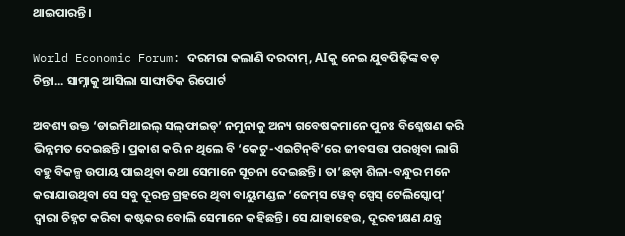ଥାଇପାରନ୍ତି।

World Economic Forum: ଦରମରା କଲାଣି ଦରଦାମ୍, AIକୁ ନେଇ ଯୁବପିଢ଼ିଙ୍କ ବଡ଼ ଚିନ୍ତା... ସାମ୍ନାକୁ ଆସିଲା ସାଙ୍ଘାତିକ ରିପୋର୍ଟ

ଅବଶ୍ୟ ଉକ୍ତ ‘ଡାଇମିଥାଇଲ୍‌ ସଲ୍‌ଫାଇଡ୍‌’ ନମୁନାକୁ ଅନ୍ୟ ଗବେଷକମାନେ ପୁନଃ ବିଶ୍ଳେଷଣ କରି ଭିନ୍ନମତ ଦେଇଛନ୍ତି। ପ୍ରକାଶ କରି ନ ଥିଲେ ବି ‘କେଟୁ-ଏଇଟିନ୍‌ବି’ରେ ଜୀବସତ୍ତା ପରଖିବା ଲାଗି ବହୁ ବିକଳ୍ପ ଉପାୟ ପାଇଥିବା କଥା ସେମାନେ ସୂଚନା ଦେଇଛନ୍ତି। ତା’ଛଡ଼ା ଶିଳା-ବନ୍ଧୁର ମନେ କରାଯାଉଥିବା ସେ ସବୁ ଦୂରନ୍ତ ଗ୍ରହରେ ଥିବା ବାୟୁମଣ୍ଡଳ ‘ଜେମ୍‌ସ ୱେବ୍‌ ସ୍ପେସ୍‌ ଟେଲିସ୍କୋପ୍‌’ ଦ୍ବାରା ଚିହ୍ନଟ କରିବା କଷ୍ଟକର ବୋଲି ସେମାନେ କହିଛନ୍ତି। ସେ ଯାହାହେଉ, ଦୂରବୀକ୍ଷଣ ଯନ୍ତ୍ର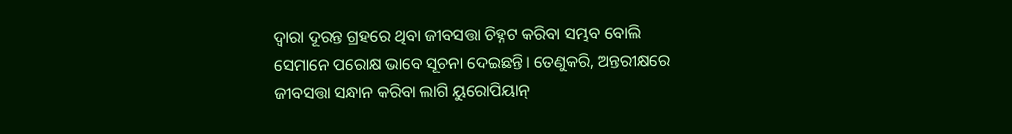ଦ୍ବାରା ଦୂରନ୍ତ ଗ୍ରହରେ ଥିବା ଜୀବସତ୍ତା ଚିହ୍ନଟ କରିବା ସମ୍ଭବ ବୋଲି ସେମାନେ ପରୋକ୍ଷ ଭାବେ ସୂଚନା ଦେଇଛନ୍ତି। ତେଣୁକରି, ଅନ୍ତରୀକ୍ଷରେ ଜୀବସତ୍ତା ସନ୍ଧାନ କରିବା ଲାଗି ୟୁରୋପିୟାନ୍‌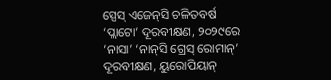ସ୍ପେସ୍‌ ଏଜେନ୍‌ସି ଚଳିତବର୍ଷ ‘ପ୍ଲାଟୋ’ ଦୂରବୀକ୍ଷଣ, ୨୦୨୯ରେ ‘ନାସା’ ‘ନାନ୍‌ସି ଗ୍ରେସ୍‌ ରୋମାନ୍‌’ ଦୂରବୀକ୍ଷଣ, ୟୁରୋପିୟାନ୍‌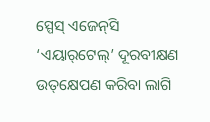ସ୍ପେସ୍‌ ଏଜେନ୍‌ସି ‘ଏୟାର୍‌ଟେଲ୍‌’ ଦୂରବୀକ୍ଷଣ ଉତ୍‌କ୍ଷେପଣ କରିବା ଲାଗି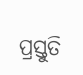ପ୍ରସ୍ତୁତି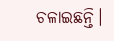ଚଳାଇଛନ୍ତି।